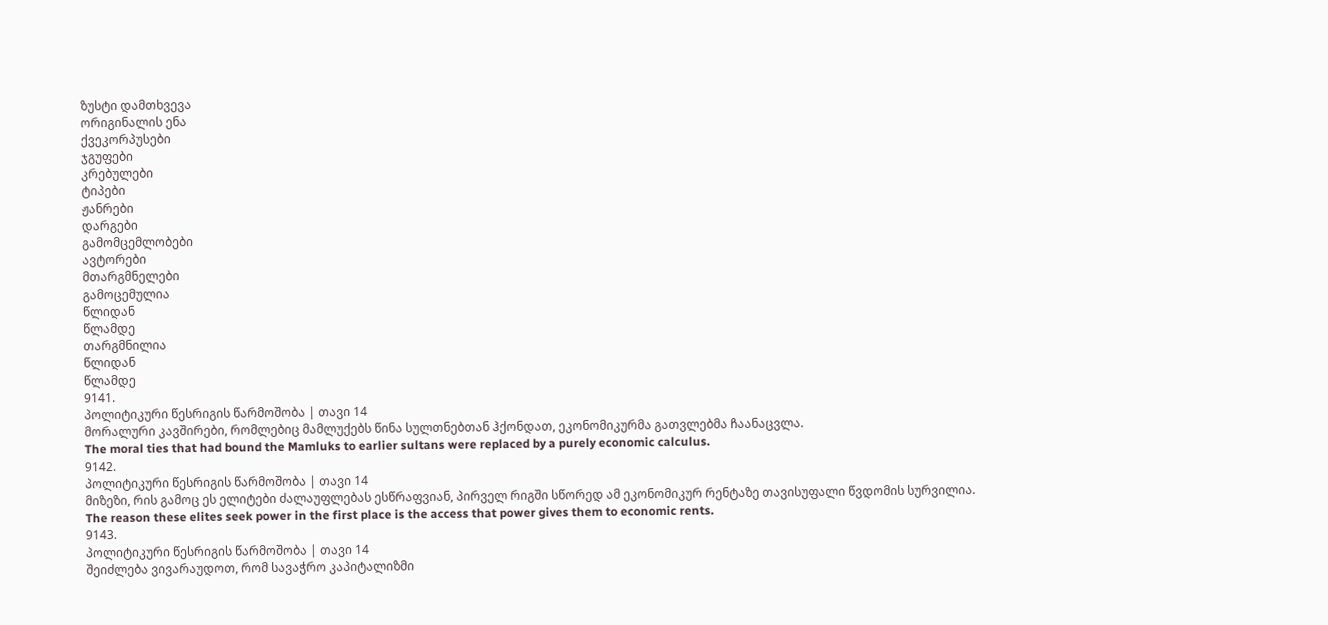ზუსტი დამთხვევა
ორიგინალის ენა
ქვეკორპუსები
ჯგუფები
კრებულები
ტიპები
ჟანრები
დარგები
გამომცემლობები
ავტორები
მთარგმნელები
გამოცემულია
წლიდან
წლამდე
თარგმნილია
წლიდან
წლამდე
9141.
პოლიტიკური წესრიგის წარმოშობა | თავი 14
მორალური კავშირები, რომლებიც მამლუქებს წინა სულთნებთან ჰქონდათ, ეკონომიკურმა გათვლებმა ჩაანაცვლა.
The moral ties that had bound the Mamluks to earlier sultans were replaced by a purely economic calculus.
9142.
პოლიტიკური წესრიგის წარმოშობა | თავი 14
მიზეზი, რის გამოც ეს ელიტები ძალაუფლებას ესწრაფვიან, პირველ რიგში სწორედ ამ ეკონომიკურ რენტაზე თავისუფალი წვდომის სურვილია.
The reason these elites seek power in the first place is the access that power gives them to economic rents.
9143.
პოლიტიკური წესრიგის წარმოშობა | თავი 14
შეიძლება ვივარაუდოთ, რომ სავაჭრო კაპიტალიზმი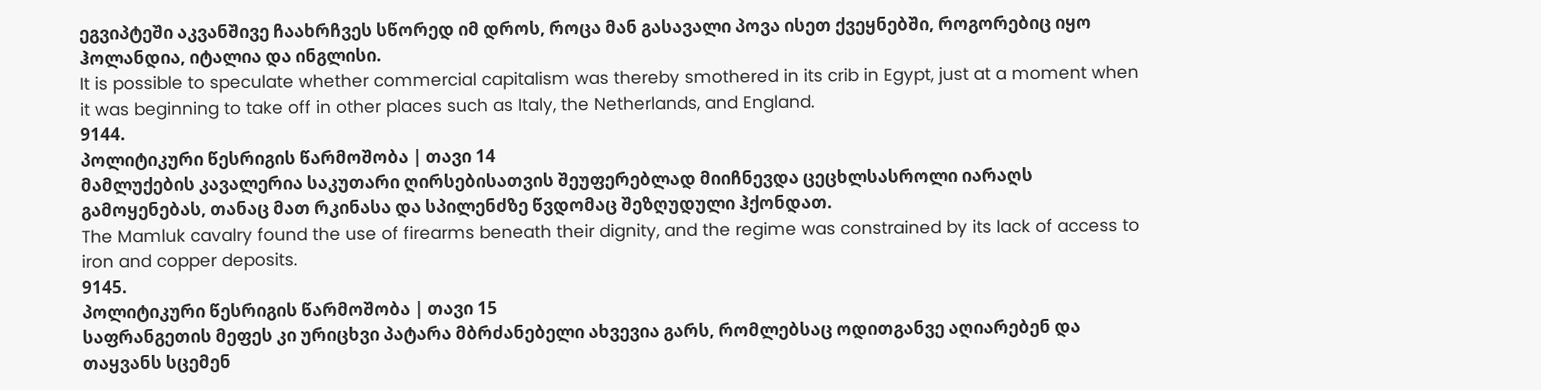ეგვიპტეში აკვანშივე ჩაახრჩვეს სწორედ იმ დროს, როცა მან გასავალი პოვა ისეთ ქვეყნებში, როგორებიც იყო ჰოლანდია, იტალია და ინგლისი.
It is possible to speculate whether commercial capitalism was thereby smothered in its crib in Egypt, just at a moment when it was beginning to take off in other places such as Italy, the Netherlands, and England.
9144.
პოლიტიკური წესრიგის წარმოშობა | თავი 14
მამლუქების კავალერია საკუთარი ღირსებისათვის შეუფერებლად მიიჩნევდა ცეცხლსასროლი იარაღს გამოყენებას, თანაც მათ რკინასა და სპილენძზე წვდომაც შეზღუდული ჰქონდათ.
The Mamluk cavalry found the use of firearms beneath their dignity, and the regime was constrained by its lack of access to iron and copper deposits.
9145.
პოლიტიკური წესრიგის წარმოშობა | თავი 15
საფრანგეთის მეფეს კი ურიცხვი პატარა მბრძანებელი ახვევია გარს, რომლებსაც ოდითგანვე აღიარებენ და თაყვანს სცემენ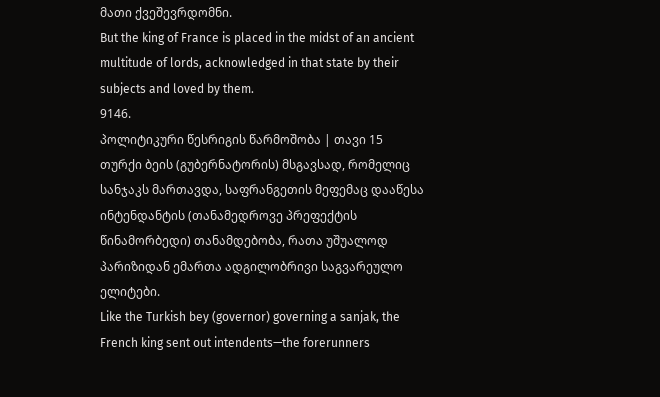მათი ქვეშევრდომნი.
But the king of France is placed in the midst of an ancient multitude of lords, acknowledged in that state by their subjects and loved by them.
9146.
პოლიტიკური წესრიგის წარმოშობა | თავი 15
თურქი ბეის (გუბერნატორის) მსგავსად, რომელიც სანჯაკს მართავდა, საფრანგეთის მეფემაც დააწესა ინტენდანტის (თანამედროვე პრეფექტის წინამორბედი) თანამდებობა, რათა უშუალოდ პარიზიდან ემართა ადგილობრივი საგვარეულო ელიტები.
Like the Turkish bey (governor) governing a sanjak, the French king sent out intendents—the forerunners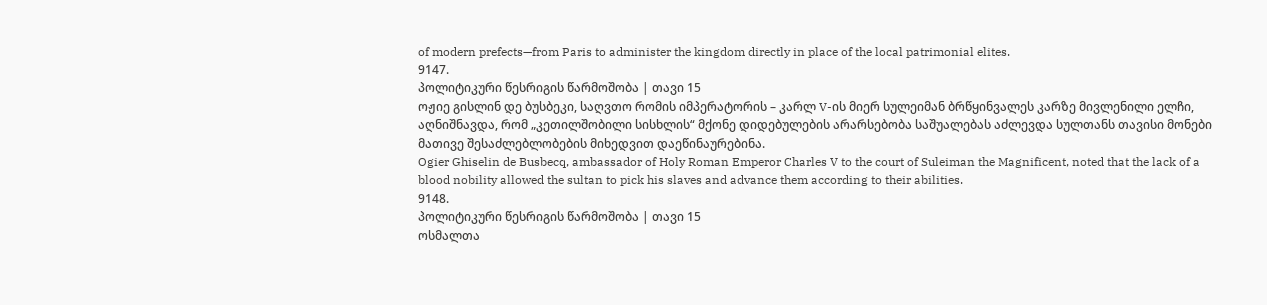of modern prefects—from Paris to administer the kingdom directly in place of the local patrimonial elites.
9147.
პოლიტიკური წესრიგის წარმოშობა | თავი 15
ოჟიე გისლინ დე ბუსბეკი, საღვთო რომის იმპერატორის – კარლ V-ის მიერ სულეიმან ბრწყინვალეს კარზე მივლენილი ელჩი, აღნიშნავდა, რომ „კეთილშობილი სისხლის“ მქონე დიდებულების არარსებობა საშუალებას აძლევდა სულთანს თავისი მონები მათივე შესაძლებლობების მიხედვით დაეწინაურებინა.
Ogier Ghiselin de Busbecq, ambassador of Holy Roman Emperor Charles V to the court of Suleiman the Magnificent, noted that the lack of a blood nobility allowed the sultan to pick his slaves and advance them according to their abilities.
9148.
პოლიტიკური წესრიგის წარმოშობა | თავი 15
ოსმალთა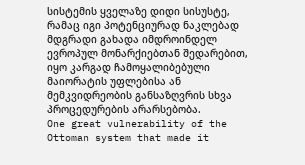სისტემის ყველაზე დიდი სისუსტე, რამაც იგი პოტენციურად ნაკლებად მდგრადი გახადა იმდროინდელ ევროპულ მონარქიებთან შედარებით, იყო კარგად ჩამოყალიბებული მაიორატის უფლებისა ან მემკვიდრეობის განსაზღვრის სხვა პროცედურების არარსებობა.
One great vulnerability of the Ottoman system that made it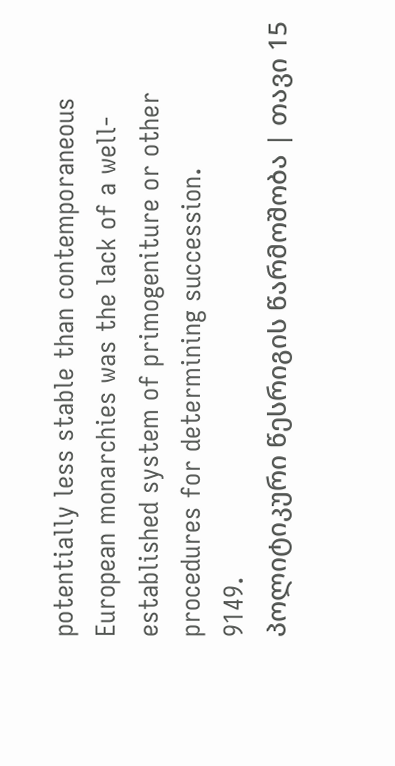potentially less stable than contemporaneous European monarchies was the lack of a well-established system of primogeniture or other procedures for determining succession.
9149.
პოლიტიკური წესრიგის წარმოშობა | თავი 15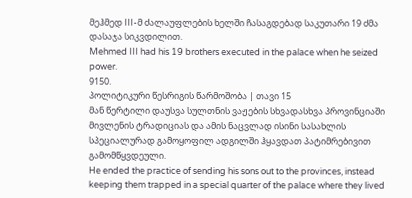მეჰმედ III-მ ძალაუფლების ხელში ჩასაგდებად საკუთარი 19 ძმა დასაჯა სიკვდილით.
Mehmed III had his 19 brothers executed in the palace when he seized power.
9150.
პოლიტიკური წესრიგის წარმოშობა | თავი 15
მან წერტილი დაუსვა სულთნის ვაჟების სხვადასხვა პროვინციაში მივლენის ტრადიციას და ამის ნაცვლად ისინი სასახლის სპეციალურად გამოყოფილ ადგილში ჰყავდათ პატიმრებივით გამომწყვდეული.
He ended the practice of sending his sons out to the provinces, instead keeping them trapped in a special quarter of the palace where they lived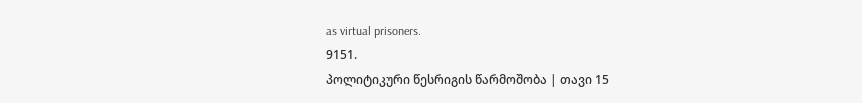as virtual prisoners.
9151.
პოლიტიკური წესრიგის წარმოშობა | თავი 15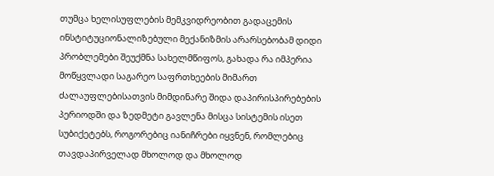თუმცა ხელისუფლების მემკვიდრეობით გადაცემის ინსტიტუციონალიზებული მექანიზმის არარსებობამ დიდი პრობლემები შეუქმნა სახელმწიფოს, გახადა რა იმპერია მოწყვლადი საგარეო საფრთხეების მიმართ ძალაუფლებისათვის მიმდინარე შიდა დაპირისპირებების პერიოდში და ზედმეტი გავლენა მისცა სისტემის ისეთ სუბიქეტებს, როგორებიც იანიჩრები იყვნენ, რომლებიც თავდაპირველად მხოლოდ და მხოლოდ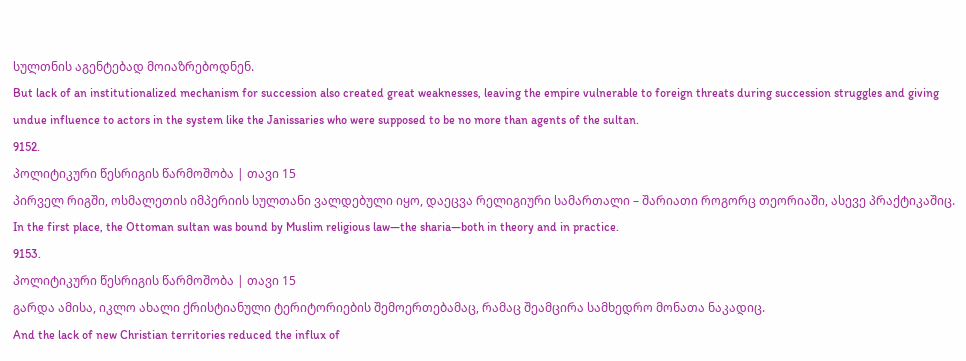სულთნის აგენტებად მოიაზრებოდნენ.
But lack of an institutionalized mechanism for succession also created great weaknesses, leaving the empire vulnerable to foreign threats during succession struggles and giving undue influence to actors in the system like the Janissaries who were supposed to be no more than agents of the sultan.
9152.
პოლიტიკური წესრიგის წარმოშობა | თავი 15
პირველ რიგში, ოსმალეთის იმპერიის სულთანი ვალდებული იყო, დაეცვა რელიგიური სამართალი – შარიათი როგორც თეორიაში, ასევე პრაქტიკაშიც.
In the first place, the Ottoman sultan was bound by Muslim religious law—the sharia—both in theory and in practice.
9153.
პოლიტიკური წესრიგის წარმოშობა | თავი 15
გარდა ამისა, იკლო ახალი ქრისტიანული ტერიტორიების შემოერთებამაც, რამაც შეამცირა სამხედრო მონათა ნაკადიც.
And the lack of new Christian territories reduced the influx of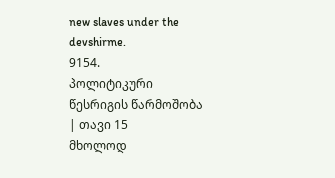new slaves under the devshirme.
9154.
პოლიტიკური წესრიგის წარმოშობა | თავი 15
მხოლოდ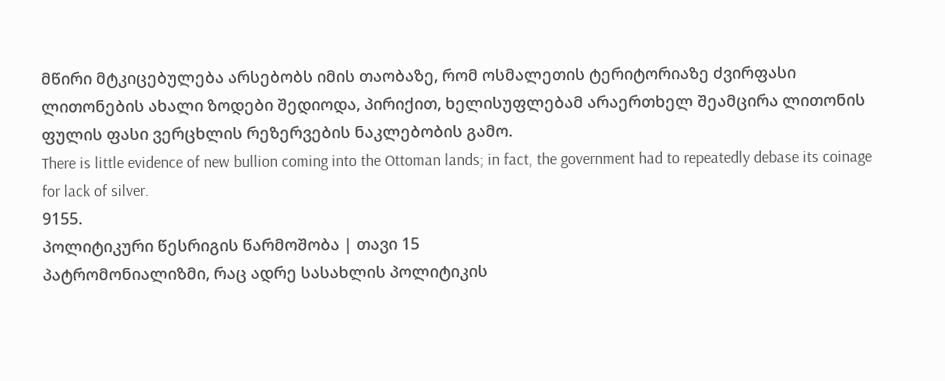მწირი მტკიცებულება არსებობს იმის თაობაზე, რომ ოსმალეთის ტერიტორიაზე ძვირფასი ლითონების ახალი ზოდები შედიოდა, პირიქით, ხელისუფლებამ არაერთხელ შეამცირა ლითონის ფულის ფასი ვერცხლის რეზერვების ნაკლებობის გამო.
There is little evidence of new bullion coming into the Ottoman lands; in fact, the government had to repeatedly debase its coinage for lack of silver.
9155.
პოლიტიკური წესრიგის წარმოშობა | თავი 15
პატრომონიალიზმი, რაც ადრე სასახლის პოლიტიკის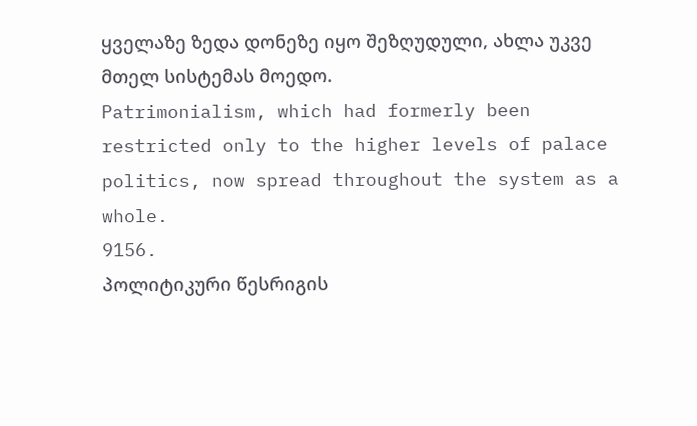ყველაზე ზედა დონეზე იყო შეზღუდული, ახლა უკვე მთელ სისტემას მოედო.
Patrimonialism, which had formerly been restricted only to the higher levels of palace politics, now spread throughout the system as a whole.
9156.
პოლიტიკური წესრიგის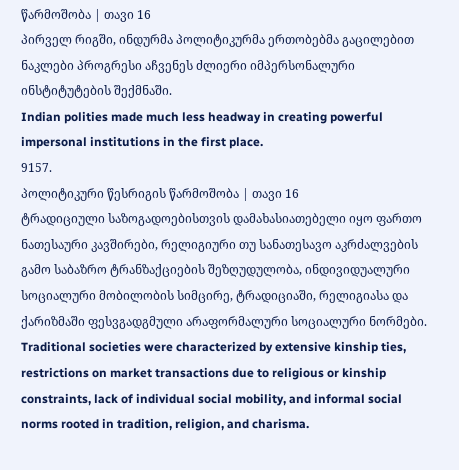წარმოშობა | თავი 16
პირველ რიგში, ინდურმა პოლიტიკურმა ერთობებმა გაცილებით ნაკლები პროგრესი აჩვენეს ძლიერი იმპერსონალური ინსტიტუტების შექმნაში.
Indian polities made much less headway in creating powerful impersonal institutions in the first place.
9157.
პოლიტიკური წესრიგის წარმოშობა | თავი 16
ტრადიციული საზოგადოებისთვის დამახასიათებელი იყო ფართო ნათესაური კავშირები, რელიგიური თუ სანათესავო აკრძალვების გამო საბაზრო ტრანზაქციების შეზღუდულობა, ინდივიდუალური სოციალური მობილობის სიმცირე, ტრადიციაში, რელიგიასა და ქარიზმაში ფესვგადგმული არაფორმალური სოციალური ნორმები.
Traditional societies were characterized by extensive kinship ties, restrictions on market transactions due to religious or kinship constraints, lack of individual social mobility, and informal social norms rooted in tradition, religion, and charisma.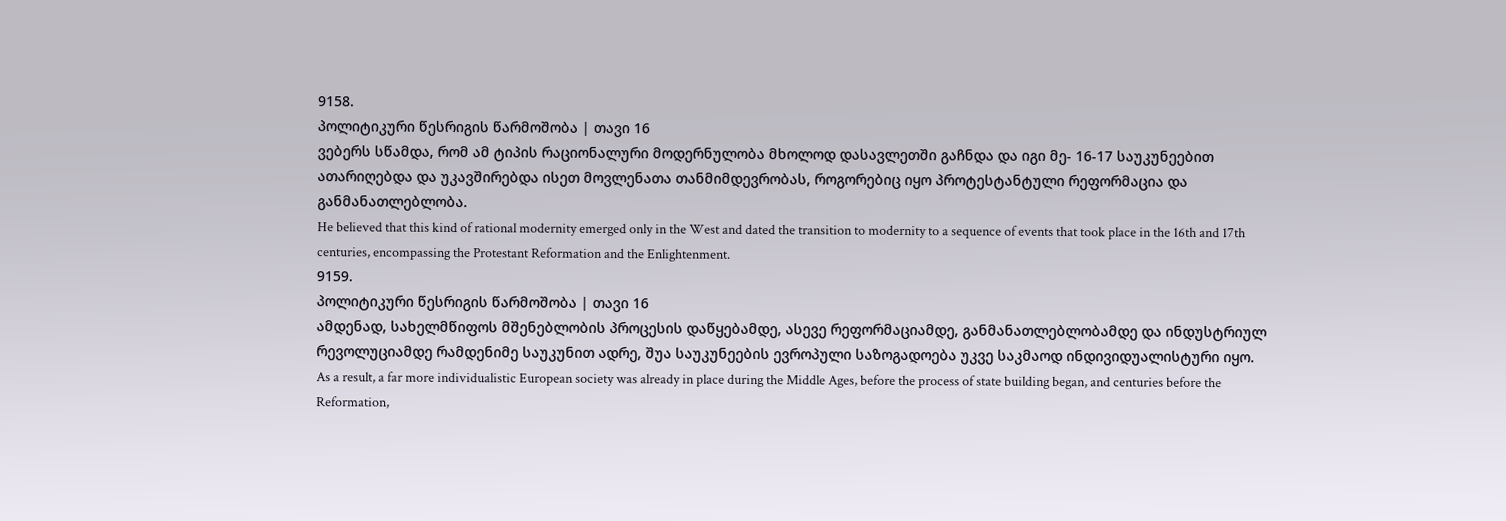9158.
პოლიტიკური წესრიგის წარმოშობა | თავი 16
ვებერს სწამდა, რომ ამ ტიპის რაციონალური მოდერნულობა მხოლოდ დასავლეთში გაჩნდა და იგი მე- 16-17 საუკუნეებით ათარიღებდა და უკავშირებდა ისეთ მოვლენათა თანმიმდევრობას, როგორებიც იყო პროტესტანტული რეფორმაცია და განმანათლებლობა.
He believed that this kind of rational modernity emerged only in the West and dated the transition to modernity to a sequence of events that took place in the 16th and 17th centuries, encompassing the Protestant Reformation and the Enlightenment.
9159.
პოლიტიკური წესრიგის წარმოშობა | თავი 16
ამდენად, სახელმწიფოს მშენებლობის პროცესის დაწყებამდე, ასევე რეფორმაციამდე, განმანათლებლობამდე და ინდუსტრიულ რევოლუციამდე რამდენიმე საუკუნით ადრე, შუა საუკუნეების ევროპული საზოგადოება უკვე საკმაოდ ინდივიდუალისტური იყო.
As a result, a far more individualistic European society was already in place during the Middle Ages, before the process of state building began, and centuries before the Reformation,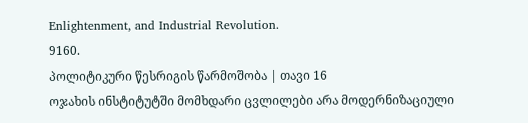Enlightenment, and Industrial Revolution.
9160.
პოლიტიკური წესრიგის წარმოშობა | თავი 16
ოჯახის ინსტიტუტში მომხდარი ცვლილები არა მოდერნიზაციული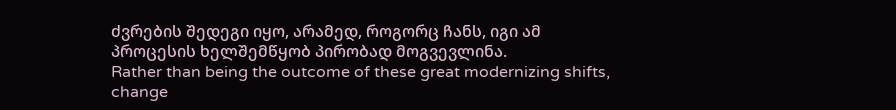ძვრების შედეგი იყო, არამედ, როგორც ჩანს, იგი ამ პროცესის ხელშემწყობ პირობად მოგვევლინა.
Rather than being the outcome of these great modernizing shifts, change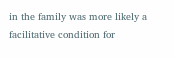in the family was more likely a facilitative condition for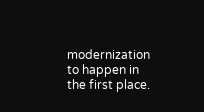modernization to happen in the first place.